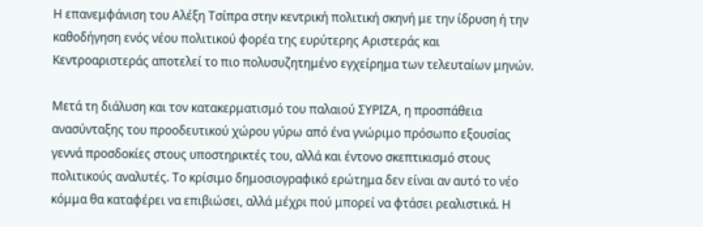Η επανεμφάνιση του Αλέξη Τσίπρα στην κεντρική πολιτική σκηνή με την ίδρυση ή την καθοδήγηση ενός νέου πολιτικού φορέα της ευρύτερης Αριστεράς και Κεντροαριστεράς αποτελεί το πιο πολυσυζητημένο εγχείρημα των τελευταίων μηνών.

Μετά τη διάλυση και τον κατακερματισμό του παλαιού ΣΥΡΙΖΑ, η προσπάθεια ανασύνταξης του προοδευτικού χώρου γύρω από ένα γνώριμο πρόσωπο εξουσίας γεννά προσδοκίες στους υποστηρικτές του, αλλά και έντονο σκεπτικισμό στους πολιτικούς αναλυτές. Το κρίσιμο δημοσιογραφικό ερώτημα δεν είναι αν αυτό το νέο κόμμα θα καταφέρει να επιβιώσει, αλλά μέχρι πού μπορεί να φτάσει ρεαλιστικά. Η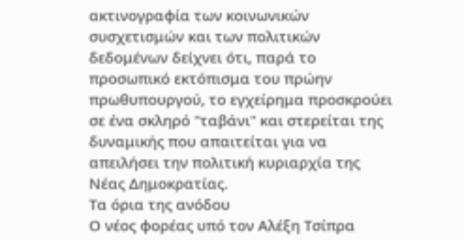ακτινογραφία των κοινωνικών συσχετισμών και των πολιτικών δεδομένων δείχνει ότι, παρά το προσωπικό εκτόπισμα του πρώην πρωθυπουργού, το εγχείρημα προσκρούει σε ένα σκληρό "ταβάνι" και στερείται της δυναμικής που απαιτείται για να απειλήσει την πολιτική κυριαρχία της Νέας Δημοκρατίας.
Τα όρια της ανόδου
Ο νέος φορέας υπό τον Αλέξη Τσίπρα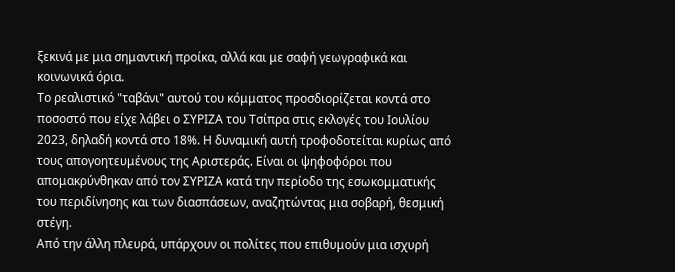ξεκινά με μια σημαντική προίκα, αλλά και με σαφή γεωγραφικά και κοινωνικά όρια.
Το ρεαλιστικό "ταβάνι" αυτού του κόμματος προσδιορίζεται κοντά στο ποσοστό που είχε λάβει ο ΣΥΡΙΖΑ του Τσίπρα στις εκλογές του Ιουλίου 2023, δηλαδή κοντά στο 18%. Η δυναμική αυτή τροφοδοτείται κυρίως από τους απογοητευμένους της Αριστεράς. Είναι οι ψηφοφόροι που απομακρύνθηκαν από τον ΣΥΡΙΖΑ κατά την περίοδο της εσωκομματικής του περιδίνησης και των διασπάσεων, αναζητώντας μια σοβαρή, θεσμική στέγη.
Από την άλλη πλευρά, υπάρχουν οι πολίτες που επιθυμούν μια ισχυρή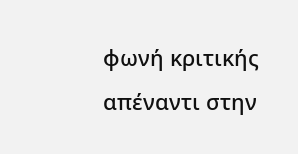φωνή κριτικής απέναντι στην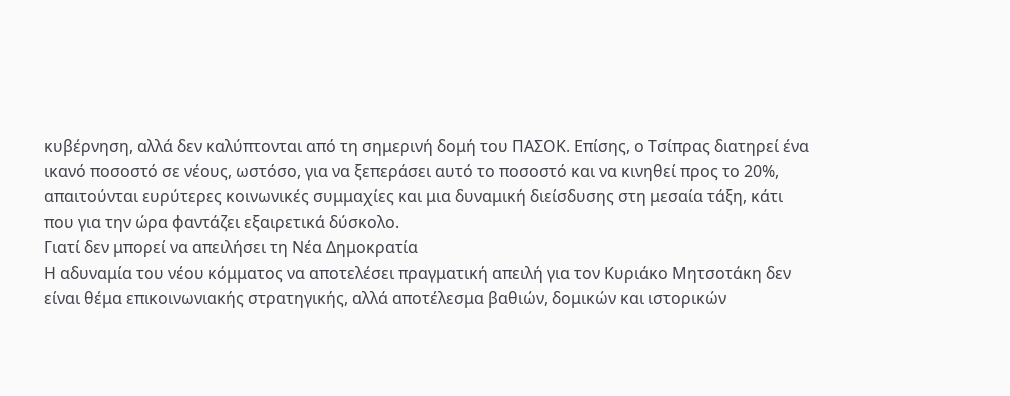κυβέρνηση, αλλά δεν καλύπτονται από τη σημερινή δομή του ΠΑΣΟΚ. Επίσης, ο Τσίπρας διατηρεί ένα ικανό ποσοστό σε νέους, ωστόσο, για να ξεπεράσει αυτό το ποσοστό και να κινηθεί προς το 20%, απαιτούνται ευρύτερες κοινωνικές συμμαχίες και μια δυναμική διείσδυσης στη μεσαία τάξη, κάτι που για την ώρα φαντάζει εξαιρετικά δύσκολο.
Γιατί δεν μπορεί να απειλήσει τη Νέα Δημοκρατία
Η αδυναμία του νέου κόμματος να αποτελέσει πραγματική απειλή για τον Κυριάκο Μητσοτάκη δεν είναι θέμα επικοινωνιακής στρατηγικής, αλλά αποτέλεσμα βαθιών, δομικών και ιστορικών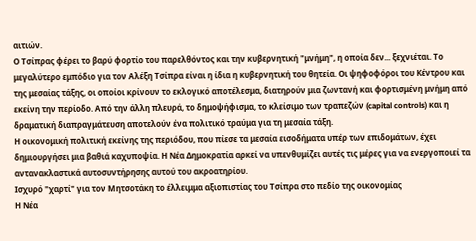αιτιών.
Ο Τσίπρας φέρει το βαρύ φορτίο του παρελθόντος και την κυβερνητική "μνήμη", η οποία δεν... ξεχνιέται. Το μεγαλύτερο εμπόδιο για τον Αλέξη Τσίπρα είναι η ίδια η κυβερνητική του θητεία. Οι ψηφοφόροι του Κέντρου και της μεσαίας τάξης, οι οποίοι κρίνουν το εκλογικό αποτέλεσμα, διατηρούν μια ζωντανή και φορτισμένη μνήμη από εκείνη την περίοδο. Από την άλλη πλευρά, το δημοψήφισμα, το κλείσιμο των τραπεζών (capital controls) και η δραματική διαπραγμάτευση αποτελούν ένα πολιτικό τραύμα για τη μεσαία τάξη.
Η οικονομική πολιτική εκείνης της περιόδου, που πίεσε τα μεσαία εισοδήματα υπέρ των επιδομάτων, έχει δημιουργήσει μια βαθιά καχυποψία. Η Νέα Δημοκρατία αρκεί να υπενθυμίζει αυτές τις μέρες για να ενεργοποιεί τα αντανακλαστικά αυτοσυντήρησης αυτού του ακροατηρίου.
Ισχυρό "χαρτί" για τον Μητσοτάκη το έλλειμμα αξιοπιστίας του Τσίπρα στο πεδίο της οικονομίας
Η Νέα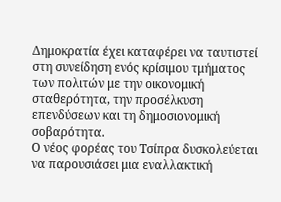Δημοκρατία έχει καταφέρει να ταυτιστεί στη συνείδηση ενός κρίσιμου τμήματος των πολιτών με την οικονομική σταθερότητα, την προσέλκυση επενδύσεων και τη δημοσιονομική σοβαρότητα.
Ο νέος φορέας του Τσίπρα δυσκολεύεται να παρουσιάσει μια εναλλακτική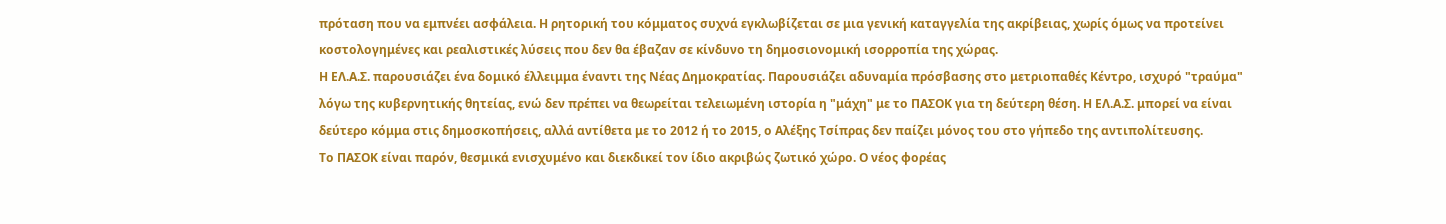πρόταση που να εμπνέει ασφάλεια. Η ρητορική του κόμματος συχνά εγκλωβίζεται σε μια γενική καταγγελία της ακρίβειας, χωρίς όμως να προτείνει κοστολογημένες και ρεαλιστικές λύσεις που δεν θα έβαζαν σε κίνδυνο τη δημοσιονομική ισορροπία της χώρας.
Η ΕΛ.Α.Σ. παρουσιάζει ένα δομικό έλλειμμα έναντι της Νέας Δημοκρατίας. Παρουσιάζει αδυναμία πρόσβασης στο μετριοπαθές Κέντρο, ισχυρό "τραύμα" λόγω της κυβερνητικής θητείας, ενώ δεν πρέπει να θεωρείται τελειωμένη ιστορία η "μάχη" με το ΠΑΣΟΚ για τη δεύτερη θέση. Η ΕΛ.Α.Σ. μπορεί να είναι δεύτερο κόμμα στις δημοσκοπήσεις, αλλά αντίθετα με το 2012 ή το 2015, ο Αλέξης Τσίπρας δεν παίζει μόνος του στο γήπεδο της αντιπολίτευσης.
Το ΠΑΣΟΚ είναι παρόν, θεσμικά ενισχυμένο και διεκδικεί τον ίδιο ακριβώς ζωτικό χώρο. Ο νέος φορέας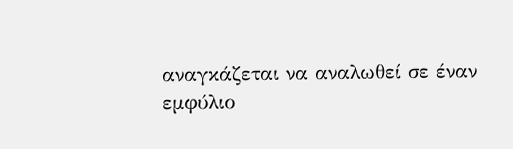αναγκάζεται να αναλωθεί σε έναν εμφύλιο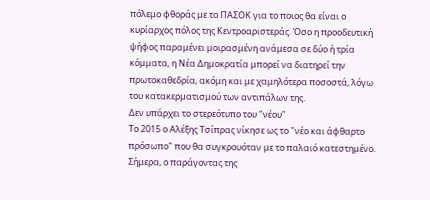πόλεμο φθοράς με το ΠΑΣΟΚ για το ποιος θα είναι ο κυρίαρχος πόλος της Κεντροαριστεράς. Όσο η προοδευτική ψήφος παραμένει μοιρασμένη ανάμεσα σε δύο ή τρία κόμματα, η Νέα Δημοκρατία μπορεί να διατηρεί την πρωτοκαθεδρία, ακόμη και με χαμηλότερα ποσοστά, λόγω του κατακερματισμού των αντιπάλων της.
Δεν υπάρχει το στερεότυπο του "νέου"
Το 2015 ο Αλέξης Τσίπρας νίκησε ως το "νέο και άφθαρτο πρόσωπο" που θα συγκρουόταν με το παλαιό κατεστημένο. Σήμερα, ο παράγοντας της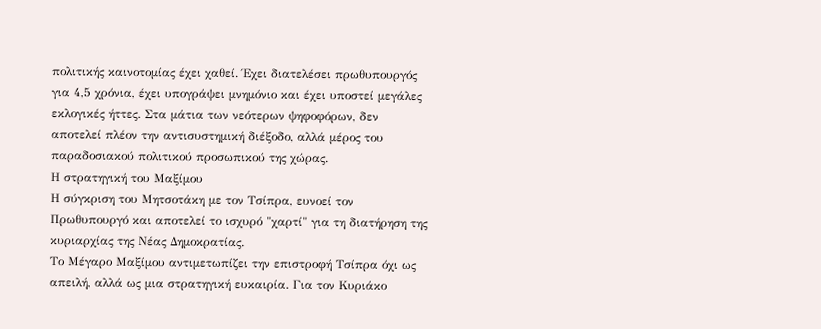πολιτικής καινοτομίας έχει χαθεί. Έχει διατελέσει πρωθυπουργός για 4,5 χρόνια, έχει υπογράψει μνημόνιο και έχει υποστεί μεγάλες εκλογικές ήττες. Στα μάτια των νεότερων ψηφοφόρων, δεν αποτελεί πλέον την αντισυστημική διέξοδο, αλλά μέρος του παραδοσιακού πολιτικού προσωπικού της χώρας.
Η στρατηγική του Μαξίμου
Η σύγκριση του Μητσοτάκη με τον Τσίπρα, ευνοεί τον Πρωθυπουργό και αποτελεί το ισχυρό "χαρτί" για τη διατήρηση της κυριαρχίας της Νέας Δημοκρατίας.
Το Μέγαρο Μαξίμου αντιμετωπίζει την επιστροφή Τσίπρα όχι ως απειλή, αλλά ως μια στρατηγική ευκαιρία. Για τον Κυριάκο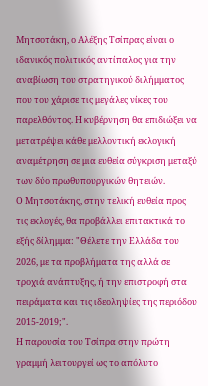Μητσοτάκη, ο Αλέξης Τσίπρας είναι ο ιδανικός πολιτικός αντίπαλος για την αναβίωση του στρατηγικού διλήμματος που του χάρισε τις μεγάλες νίκες του παρελθόντος. Η κυβέρνηση θα επιδιώξει να μετατρέψει κάθε μελλοντική εκλογική αναμέτρηση σε μια ευθεία σύγκριση μεταξύ των δύο πρωθυπουργικών θητειών.
Ο Μητσοτάκης, στην τελική ευθεία προς τις εκλογές, θα προβάλλει επιτακτικά το εξής δίλημμα: "Θέλετε την Ελλάδα του 2026, με τα προβλήματα της αλλά σε τροχιά ανάπτυξης, ή την επιστροφή στα πειράματα και τις ιδεοληψίες της περιόδου 2015-2019;".
Η παρουσία του Τσίπρα στην πρώτη γραμμή λειτουργεί ως το απόλυτο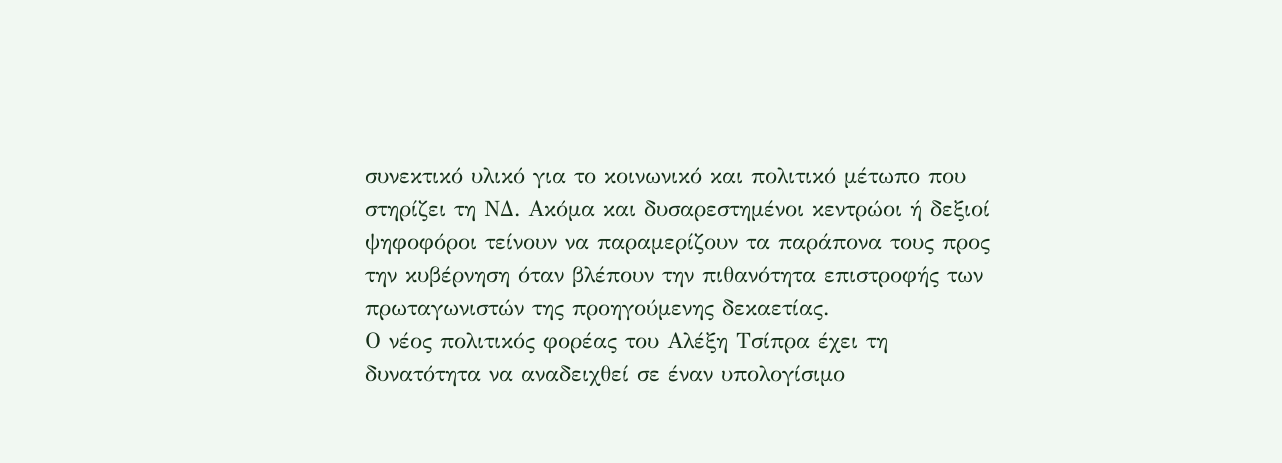συνεκτικό υλικό για το κοινωνικό και πολιτικό μέτωπο που στηρίζει τη ΝΔ. Ακόμα και δυσαρεστημένοι κεντρώοι ή δεξιοί ψηφοφόροι τείνουν να παραμερίζουν τα παράπονα τους προς την κυβέρνηση όταν βλέπουν την πιθανότητα επιστροφής των πρωταγωνιστών της προηγούμενης δεκαετίας.
Ο νέος πολιτικός φορέας του Αλέξη Τσίπρα έχει τη δυνατότητα να αναδειχθεί σε έναν υπολογίσιμο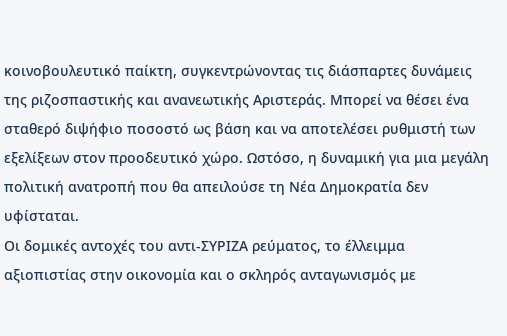κοινοβουλευτικό παίκτη, συγκεντρώνοντας τις διάσπαρτες δυνάμεις της ριζοσπαστικής και ανανεωτικής Αριστεράς. Μπορεί να θέσει ένα σταθερό διψήφιο ποσοστό ως βάση και να αποτελέσει ρυθμιστή των εξελίξεων στον προοδευτικό χώρο. Ωστόσο, η δυναμική για μια μεγάλη πολιτική ανατροπή που θα απειλούσε τη Νέα Δημοκρατία δεν υφίσταται.
Οι δομικές αντοχές του αντι-ΣΥΡΙΖΑ ρεύματος, το έλλειμμα αξιοπιστίας στην οικονομία και ο σκληρός ανταγωνισμός με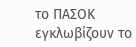το ΠΑΣΟΚ εγκλωβίζουν το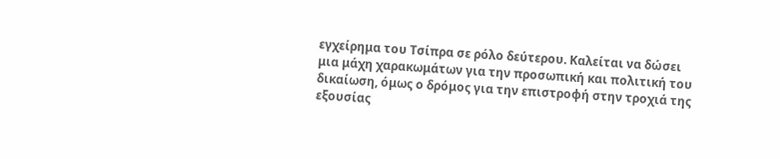εγχείρημα του Τσίπρα σε ρόλο δεύτερου. Καλείται να δώσει μια μάχη χαρακωμάτων για την προσωπική και πολιτική του δικαίωση, όμως ο δρόμος για την επιστροφή στην τροχιά της εξουσίας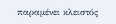παραμένει κλειστός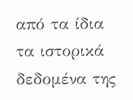από τα ίδια τα ιστορικά δεδομένα της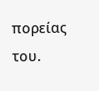πορείας του.